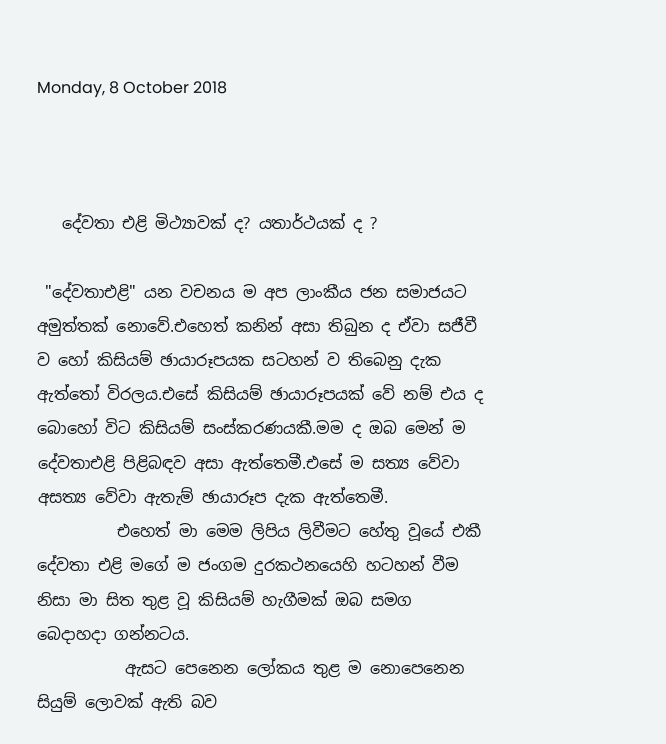Monday, 8 October 2018



   දේවතා එළි මිථ්‍යාවක් ද? යතාර්ථයක් ද ?

 "දේවතාඑළි" යන වචනය ම අප ලාංකීය ජන සමාජයට අමුත්තක් නොවේ.එහෙත් කනින් අසා තිබුන ද ඒවා සජීවී ව හෝ කිසියම් ඡායාරූපයක සටහන් ව තිබෙනු දැක ඇත්තෝ විරලය.එසේ කිසියම් ඡායාරූපයක් වේ නම් එය ද බොහෝ විට කිසියම් සංස්කරණයකී.මම ද ඔබ මෙන් ම දේවතාඑළි පිළිබඳව අසා ඇත්තෙමී.එසේ ම සත්‍ය වේවා අසත්‍ය වේවා ඇතැම් ඡායාරූප දැක ඇත්තෙමී.
          එහෙත් මා මෙම ලිපිය ලිවීමට හේතු වූයේ එකී දේවතා එළි මගේ ම ජංගම දුරකථනයෙහි හටහන් වීම නිසා මා සිත තුළ වූ කිසියම් හැගීමක් ඔබ සමග බෙදාහදා ගන්නටය.
           ඇසට පෙනෙන ලෝකය තුළ ම නොපෙනෙන සියුම් ලොවක් ඇති බව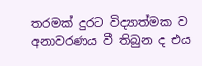තරමක් දුරට විද්‍යාත්මක ව අනාවරණය වී තිබුන ද එය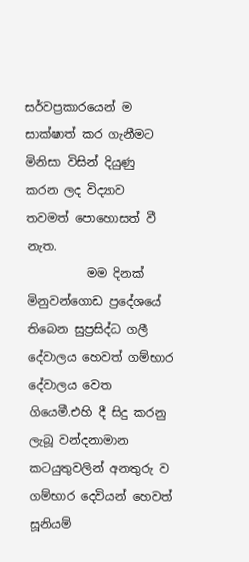සර්වප්‍රකාරයෙන් ම සාක්ෂාත් කර ගැනීමට මිනිසා විසින් දියුණු කරන ලද විද්‍යාව තවමත් පොහොසත් වී නැත.
          මම දිනක් මිනුවන්ගොඩ ප්‍රදේශයේ තිබෙන සුප්‍රසිද්ධ ගලී දේවාලය හෙවත් ගම්භාර දේවාලය වෙත ගියෙමී.එහි දී සිදු කරනු ලැබූ වන්දනාමාන කටයුතුවලින් අනතුරු ව ගම්භාර දෙවියන් හෙවත් සූනියම්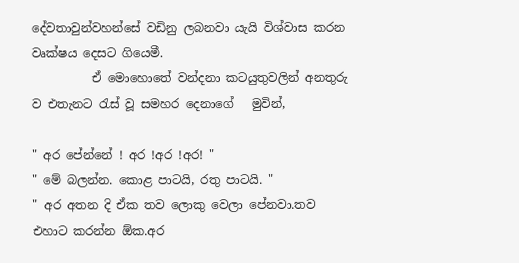දේවතාවුන්වහන්සේ වඩිනු ලබනවා යැයි විශ්වාස කරන වෘක්ෂය දෙසට ගියෙමී.
          ඒ මොහොතේ වන්දනා කටයුතුවලින් අනතුරු ව එතැනට රැස් වූ සමහර දෙනාගේ   මුවින්,

" අර පේන්නේ ! අර !අර !අර! "
" මේ බලන්න. කොළ පාටයි, රතු පාටයි. "
" අර අතන දි ඒක තව ලොකු වෙලා පේනවා.තව එහාට කරන්න ඕක.අර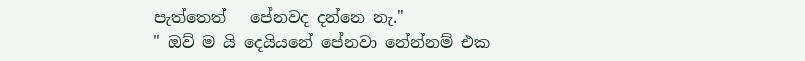පැත්තෙත්   පේනවද දන්නෙ නැ."
" ඔව් ම යි දෙයියනේ පේනවා නේන්නම් එක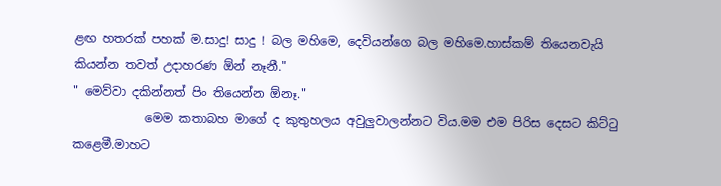ළඟ හතරක් පහක් ම.සාදු! සාදු ! බල මහිමෙ, දෙවියන්ගෙ බල මහිමෙ.හාස්කම් තියෙනවැයි කියන්න තවත් උදාහරණ ඕන් නෑනී."
" මෙව්වා දකින්නත් පිං තියෙන්න ඕනෑ."
            මෙම කතාබහ මාගේ ද කුතුහලය අවුලුවාලන්නට විය.මම එම පිරිස දෙසට කිට්ටු කළෙමී.මාහට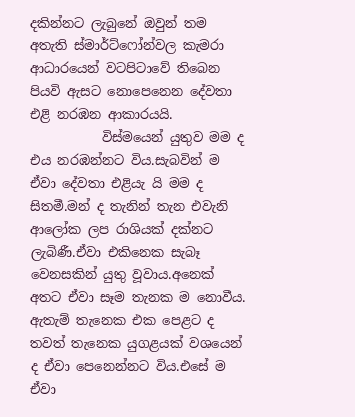දකින්නට ලැබුනේ ඔවුන් තම අතැති ස්මාර්ට්ෆෝන්වල කැමරා ආධාරයෙන් වටපිටාවේ තිබෙන පියවි ඇසට නොපෙනෙන දේවතා එළි නරඹන ආකාරයයි.
           විස්මයෙන් යුතුව මම ද එය නරඹන්නට විය.සැබවින් ම ඒවා දේවතා එළියැ යි මම ද සිතමී.මන් ද තැනින් තැන එවැනි ආලෝක ලප රාශියක් දක්නට ලැබිණී.ඒවා එකිනෙක සැබෑ වෙනසකින් යුතු වූවාය.අනෙක් අතට ඒවා සෑම තැනක ම නොවීය.
ඇතැම් තැනෙක එක පෙළට ද තවත් තැනෙක යුගළයක් වශයෙන් ද ඒවා පෙනෙන්නට විය.එසේ ම ඒවා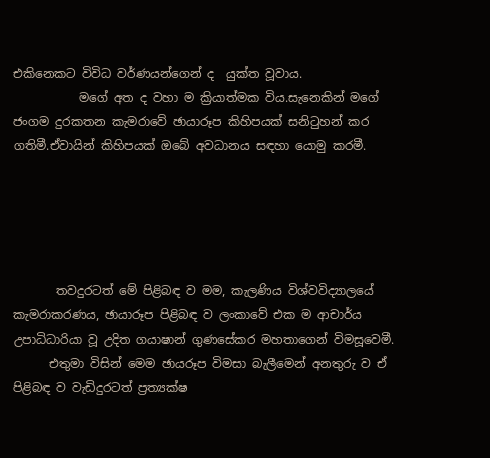එකිනෙකට විවිධ වර්ණයන්ගෙන් ද  ‍යුක්ත වූවාය.
           මගේ අත ද වහා ම ක්‍රියාත්මක විය.සැනෙකින් මගේ ජංගම දුරකතන කැමරාවේ ඡායාරූප කිහිපයක් සනිටුහන් කර ගතිමී.ඒවායින් කිහිපයක් ඔබේ අවධානය සඳහා යොමු කරමී.





       තවදුරටත් මේ පිළිබඳ ව මම, කැලණිය විශ්වවිද්‍යාලයේ කැමරාකරණය, ඡායාරූප පිළිබඳ ව ලංකාවේ එක ම ආචාර්ය උපාධිධාරියා වූ උදිත ගයාෂාන් ගුණසේකර මහතාගෙන් විමසූවෙමී.
      එතුමා විසින් මෙම ඡායරූප විමසා බැලීමෙන් අනතුරු ව ඒ පිළිබඳ ව වැඩිදුරටත් ප්‍රත්‍යක්ෂ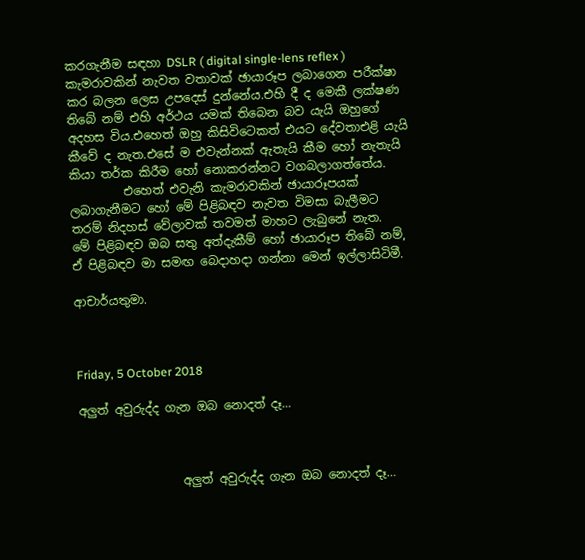කරගැනීම සඳහා DSLR ( digital single-lens reflex )  කැමරාවකින් නැවත වතාවක් ඡායාරූප ලබාගෙන පරීක්ෂා කර බලන ලෙස උපදෙස් දුන්නේය.එහි දී ද මෙකී ලක්ෂණ තිබේ නම් එහි අර්ථය යමක් තිබෙන බව යැයි ඔහුගේ අදහස විය.එහෙත් ඔහු කිසිවිටෙකත් එයට දේවතාඑළි යැයි කීවේ ද නැත.එසේ ම එවැන්නක් ඇතැයි කීම හෝ නැතැයි කියා තර්ක කිරීම හෝ නොකරන්නට වගබලාගත්තේය.
         එහෙත් එවැනි කැමරාවකින් ඡායාරූපයක් ලබාගැනීමට හෝ මේ පිළිබඳව නැවත විමසා බැලීමට තරම් නිදහස් වේලාවක් තවමත් මාහට ලැබුනේ නැත.
මේ පිළිබඳව ඔබ සතු අත්දැකීම් හෝ ඡායාරූප තිබේ නම්, ඒ පිළිබඳව මා සමඟ බෙදාහදා ගන්නා මෙන් ඉල්ලාසිටිමී.

ආචාර්යතුමා.



Friday, 5 October 2018

අලුත් අවුරුද්ද ගැන ඔබ නොදත් දෑ...



                 අලුත් අවුරුද්ද ගැන ඔබ නොදත් දෑ…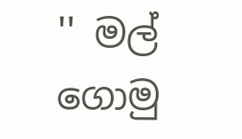'' මල් ගොමු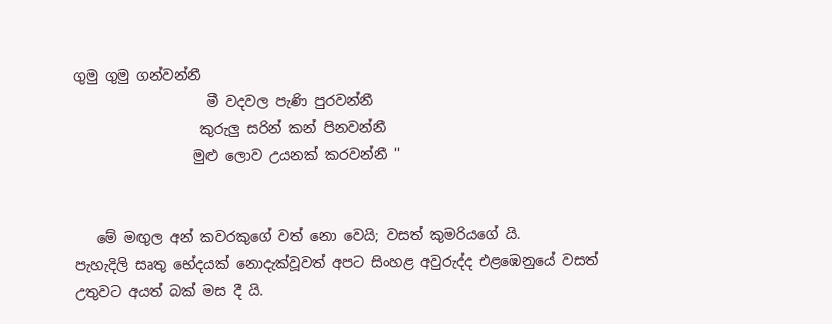ගුමු ගුමු ගන්වන්නී
                   මී වදවල පැණි පුරවන්නී
                  කුරුලු සරින් කන් පිනවන්නී
                 මුළු ලොව උයනක් කරවන්නී ''


   මේ මඟුල අන් කවරකුගේ වත් නො වෙයි; වසත් කුමරියගේ යි.
පැහැදිලි සෘතු භේදයක් නොදැක්වූවත් අපට සිංහළ අවුරුද්ද එළඹෙනුයේ වසත් උතුවට අයත් බක් මස දී යි.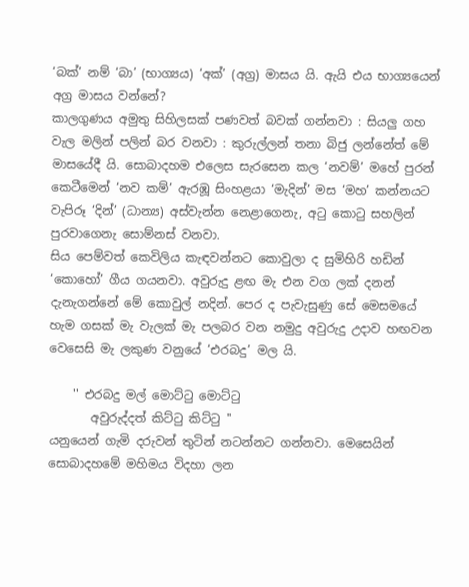‘බක්’ නම් ‘බා’ (භාග්‍යය) ‘අක්’ (අග්‍ර) මාසය යි. ඇයි එය භාග්‍යයෙන් අග්‍ර මාසය වන්නේ?
කාලගුණය අමුතු සිහිලසක් පණවත් බවක් ගන්නවා : සියලු ගහ වැල මලින් පලින් බර වනවා : කුරුල්ලන් තනා බිජු ලන්නේත් මේ මාසයේදී යි. සොබාදහම එලෙස සැරසෙන කල ‘නවම්’ මහේ පුරන් කෙටීමෙන් ‘නව කම්’ ඇරඹූ සිංහළයා ‘මැදින්’ මස ‘මහ’ කන්නයට වැපිරූ ‘දින්’ (ධාන්‍ය) අස්වැන්න නෙළාගෙනැ, අටු කොටු සහලින් පුරවාගෙනැ සොම්නස් වනවා.
සිය පෙම්වත් කෙවිලිය කැඳවන්නට කොවුලා ද සුමිහිරි හඩින් ‘කොහෝ’ ගීය ගයනවා. අවුරුදු ළඟ මැ එන වග ලක් දනන් දැනැගන්නේ මේ කොවුල් නදින්. පෙර ද පැවැසුණු සේ මෙසමයේ හැම ගසක් මැ වැලක් මැ පලබර වන නමුදු අවුරුදු උදාව හඟවන වෙසෙසි මැ ලකුණ වනුයේ ‘එරබදු’ මල යි.

    '' එරබදු මල් මොට්ටු මොට්ටු
       අවුරුද්දත් කිට්ටු කිට්ටු ''
යනුයෙන් ගැමි දරුවන් තුටින් නටන්නට ගන්නවා. මෙසෙයින් සොබාදහමේ මහිමය විදහා ලන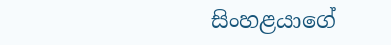සිංහළයාගේ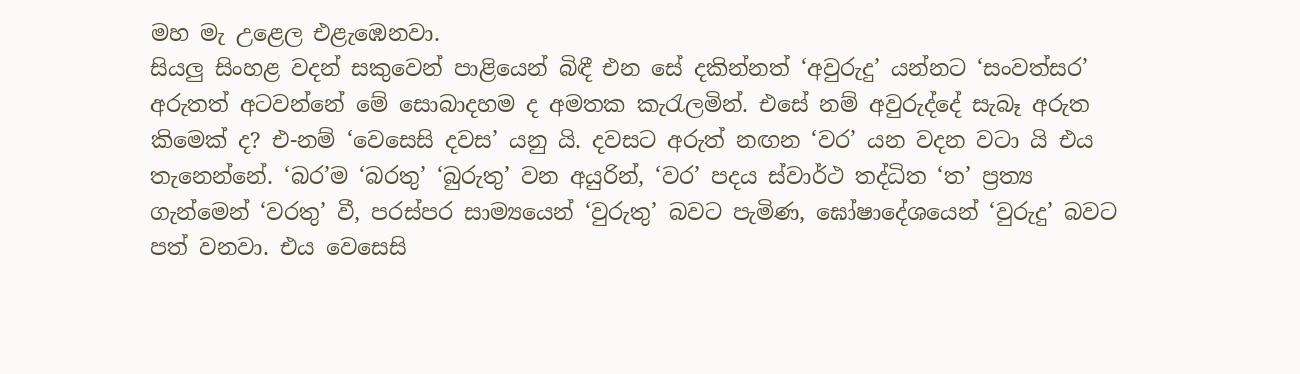මහ මැ උළෙල එළැඹෙනවා.
සියලු සිංහළ වදන් සකුවෙන් පාළියෙන් බිඳී එන සේ දකින්නත් ‘අවුරුදු’ යන්නට ‘සංවත්සර’ අරුතත් අටවන්නේ මේ සොබාදහම ද අමතක කැරැලමින්. එසේ නම් අවුරුද්දේ සැබෑ අරුත කිමෙක් ද? එ-නම් ‘වෙසෙසි දවස’ යනු යි. දවසට අරුත් නඟන ‘වර’ යන වදන වටා යි එය තැනෙන්නේ. ‘බර’ම ‘බරතු’ ‘බුරුතු’ වන අයුරින්, ‘වර’ පදය ස්වාර්ථ තද්ධිත ‘ත’ ප්‍රත්‍ය ගැන්මෙන් ‘වරතු’ වී, පරස්පර සාම්‍යයෙන් ‘වුරුතු’ බවට පැමිණ, ඝෝෂාදේශයෙන් ‘වුරුදු’ බවට පත් වනවා. එය වෙසෙසි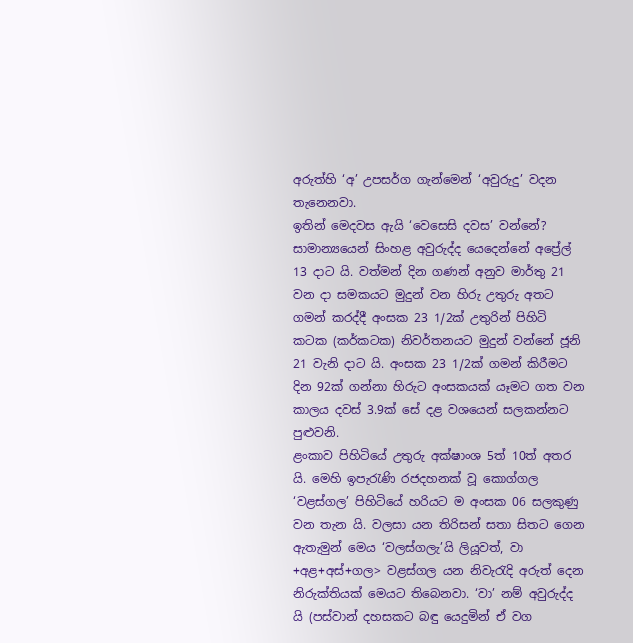අරුත්හි ‘අ’ උපසර්ග ගැන්මෙන් ‘අවුරුදු’ වදන තැනෙනවා.
ඉතින් මෙදවස ඇයි ‘වෙසෙසි දවස’ වන්නේ?
සාමාන්‍යයෙන් සිංහළ අවුරුද්ද යෙදෙන්නේ අප්‍රේල් 13 දාට යි. වත්මන් දින ගණන් අනුව මාර්තු 21 වන දා සමකයට මුදුන් වන හිරු උතුරු අතට ගමන් කරද්දී අංසක 23 1/2ක් උතුරින් පිහිටි කටක (කර්කටක) නිවර්තනයට මුදුන් වන්නේ ජූනි 21 වැනි දාට යි. අංසක 23 1/2ක් ගමන් කිරීමට දින 92ක් ගන්නා හිරුට අංසකයක් යෑමට ගත වන කාලය දවස් 3.9ක් සේ දළ වශයෙන් සලකන්නට පුළුවනි.
ළංකාව පිහිටියේ උතුරු අක්ෂාංශ 5ත් 10ත් අතර යි. මෙහි ඉපැරැණි රජදහනක් වූ කොග්ගල ‘වළස්ගල’ පිහිටියේ හරියට ම අංසක 06 සලකුණු වන තැන යි. වලසා යන තිරිසන් සතා සිතට ගෙන ඇතැමුන් මෙය ‘වලස්ගලැ’යි ලියූවත්, වා +අළ+අස්+ගල> වළස්ගල යන නිවැරැදි අරුත් දෙන නිරුක්තියක් මෙයට තිබෙනවා. ‘වා’ නම් අවුරුද්ද යි (පස්වාන් දහසකට බඳු යෙදුමින් ඒ වග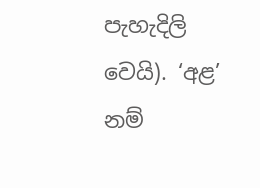පැහැදිලි වෙයි). ‘අළ’ නම්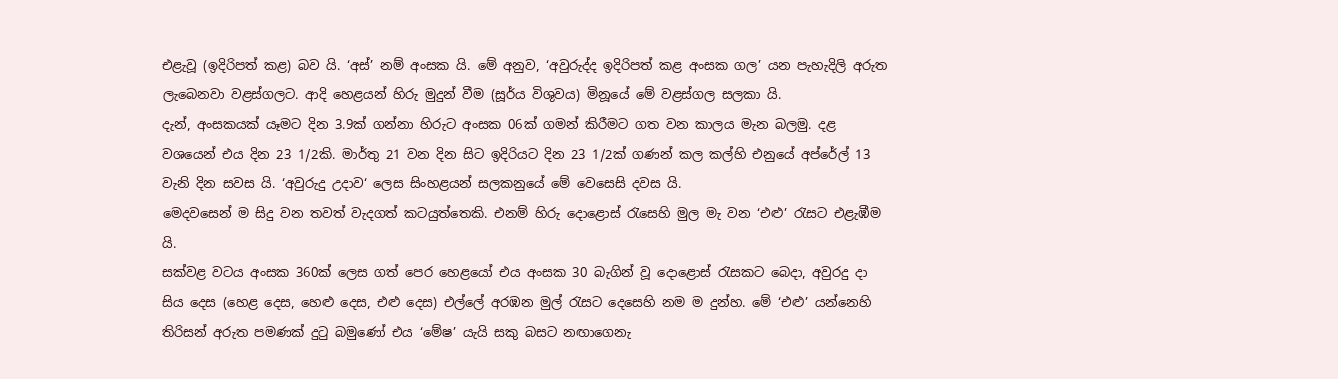එළැවූ (ඉදිරිපත් කළ) බව යි. ‘අස්’ නම් අංසක යි. මේ අනුව, ‘අවුරුද්ද ඉදිරිපත් කළ අංසක ගල’ යන පැහැදිලි අරුත ලැබෙනවා වළස්ගලට. ආදි හෙළයන් හිරු මුදුන් වීම (සූර්ය විශුවය) මිනූයේ මේ වළස්ගල සලකා යි.
දැන්, අංසකයක් යෑමට දින 3.9ක් ගන්නා හිරුට අංසක 06ක් ගමන් කිරීමට ගත වන කාලය මැන බලමු. දළ වශයෙන් එය දින 23 1/2කි. මාර්තු 21 වන දින සිට ඉදිරියට දින 23 1/2ක් ගණන් කල කල්හි එනුයේ අප්රේල් 13 වැනි දින සවස යි. ‘අවුරුදු උදාව‘ ලෙස සිංහළයන් සලකනුයේ මේ වෙසෙසි දවස යි.
මෙදවසෙන් ම සිදු වන තවත් වැදගත් කටයුත්තෙකි. එනම් හිරු දොළොස් රැසෙහි මුල මැ වන ‘එළු’ රැසට එළැඹීම යි.
සක්වළ වටය අංසක 360ක් ලෙස ගත් පෙර හෙළයෝ එය අංසක 30 බැගින් වූ දොළොස් රැසකට බෙදා, අවුරදු දා සිය දෙස (හෙළ දෙස, හෙළු දෙස, එළු දෙස) එල්ලේ අරඹන මුල් රැසට දෙසෙහි නම ම දුන්හ. මේ ‘එළු’ යන්නෙහි තිරිසන් අරුත පමණක් දුටු බමුණෝ එය ‘මේෂ’ යැයි සකු බසට නඟාගෙනැ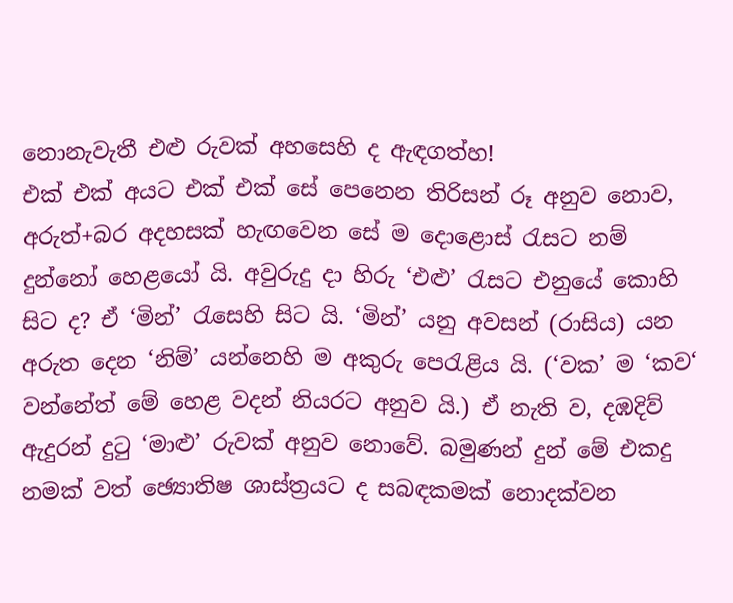නොනැවැතී එළු රුවක් අහසෙහි ද ඇඳගත්හ!
එක් එක් අයට එක් එක් සේ පෙනෙන තිරිසන් රූ අනුව නොව, අරුත්+බර අදහසක් හැඟවෙන සේ ම දොළොස් රැසට නම් දුන්නෝ හෙළයෝ යි. අවුරුදු දා හිරු ‘එළු’ රැසට එනුයේ කොහි සිට ද? ඒ ‘මින්’ රැසෙහි සිට යි. ‘මින්’ යනු අවසන් (රාසිය) යන අරුත දෙන ‘නිම්’ යන්නෙහි ම අකුරු පෙරැළිය යි. (‘වක’ ම ‘කව‘ වන්නේත් මේ හෙළ වදන් නියරට අනුව යි.) ඒ නැති ව, දඹදිව් ඇදුරන් දුටු ‘මාළු’ රුවක් අනුව නොවේ. බමුණන් දුන් මේ එකදු නමක් වත් ඡ්‍යොතිෂ ශාස්ත්‍රයට ද සබඳකමක් නොදක්වන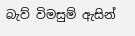බැව් විමසුම් ඇසින්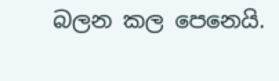බලන කල පෙනෙයි.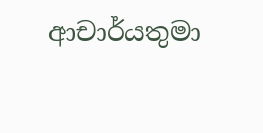ආචාර්යතුමා